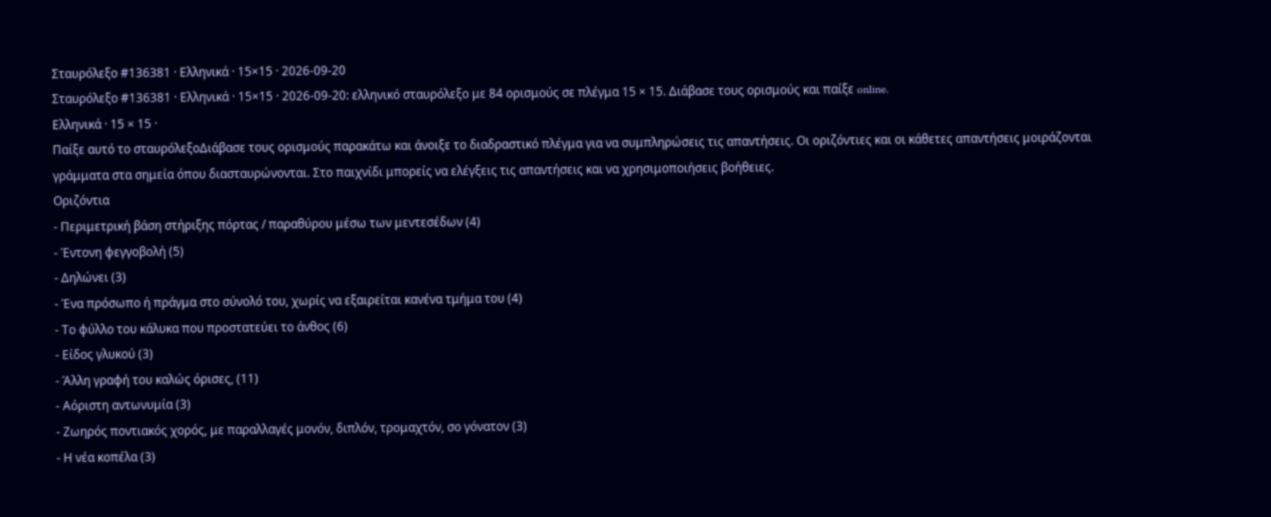Σταυρόλεξο #136381 · Ελληνικά · 15×15 · 2026-09-20
Σταυρόλεξο #136381 · Ελληνικά · 15×15 · 2026-09-20: ελληνικό σταυρόλεξο με 84 ορισμούς σε πλέγμα 15 × 15. Διάβασε τους ορισμούς και παίξε online.
Ελληνικά · 15 × 15 ·
Παίξε αυτό το σταυρόλεξοΔιάβασε τους ορισμούς παρακάτω και άνοιξε το διαδραστικό πλέγμα για να συμπληρώσεις τις απαντήσεις. Οι οριζόντιες και οι κάθετες απαντήσεις μοιράζονται γράμματα στα σημεία όπου διασταυρώνονται. Στο παιχνίδι μπορείς να ελέγξεις τις απαντήσεις και να χρησιμοποιήσεις βοήθειες.
Οριζόντια
- Περιμετρική βάση στήριξης πόρτας / παραθύρου μέσω των μεντεσέδων (4)
- Έντονη φεγγοβολή (5)
- Δηλώνει (3)
- Ένα πρόσωπο ή πράγμα στο σύνολό του, χωρίς να εξαιρείται κανένα τμήμα του (4)
- Το φύλλο του κάλυκα που προστατεύει το άνθος (6)
- Είδος γλυκού (3)
- Άλλη γραφή του καλώς όρισες, (11)
- Αόριστη αντωνυμία (3)
- Ζωηρός ποντιακός χορός, με παραλλαγές μονόν, διπλόν, τρομαχτόν, σο γόνατον (3)
- Η νέα κοπέλα (3)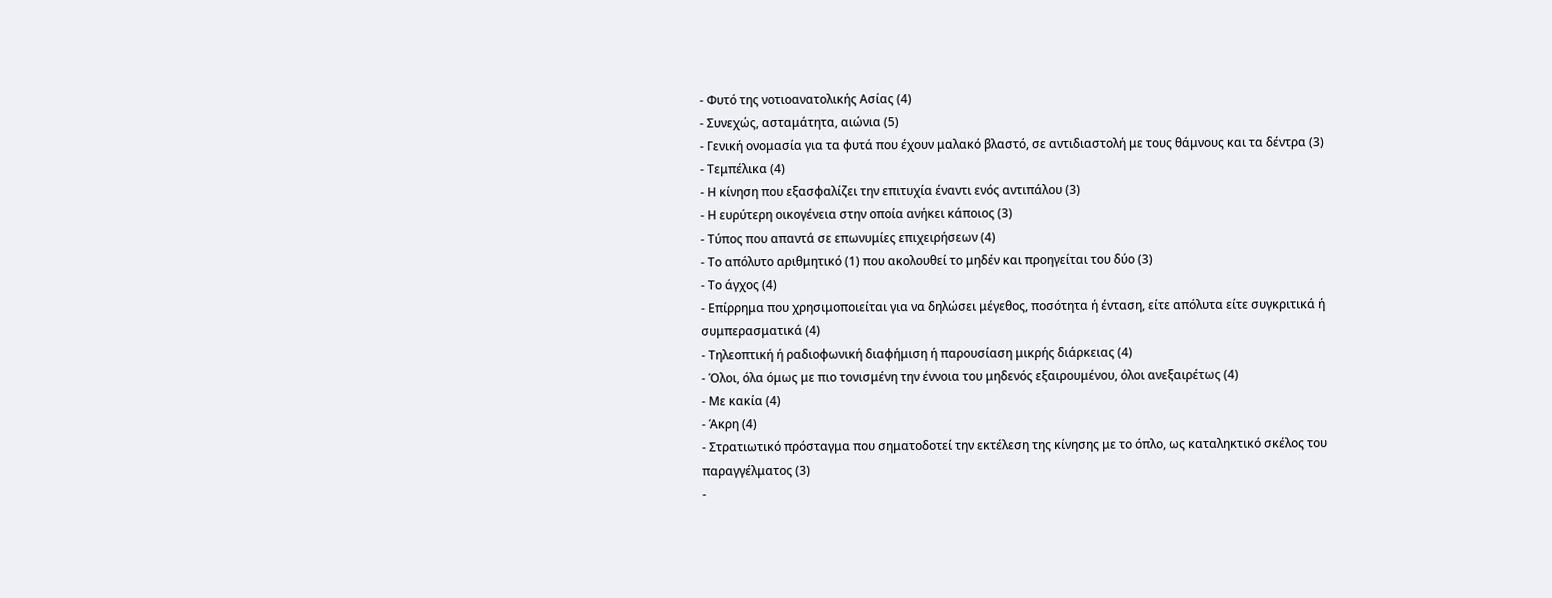- Φυτό της νοτιοανατολικής Ασίας (4)
- Συνεχώς, ασταμάτητα, αιώνια (5)
- Γενική ονομασία για τα φυτά που έχουν μαλακό βλαστό, σε αντιδιαστολή με τους θάμνους και τα δέντρα (3)
- Τεμπέλικα (4)
- Η κίνηση που εξασφαλίζει την επιτυχία έναντι ενός αντιπάλου (3)
- Η ευρύτερη οικογένεια στην οποία ανήκει κάποιος (3)
- Τύπος που απαντά σε επωνυμίες επιχειρήσεων (4)
- Το απόλυτο αριθμητικό (1) που ακολουθεί το μηδέν και προηγείται του δύο (3)
- Το άγχος (4)
- Επίρρημα που χρησιμοποιείται για να δηλώσει μέγεθος, ποσότητα ή ένταση, είτε απόλυτα είτε συγκριτικά ή συμπερασματικά (4)
- Τηλεοπτική ή ραδιοφωνική διαφήμιση ή παρουσίαση μικρής διάρκειας (4)
- Όλοι, όλα όμως με πιο τονισμένη την έννοια του μηδενός εξαιρουμένου, όλοι ανεξαιρέτως (4)
- Με κακία (4)
- Άκρη (4)
- Στρατιωτικό πρόσταγμα που σηματοδοτεί την εκτέλεση της κίνησης με το όπλο, ως καταληκτικό σκέλος του παραγγέλματος (3)
-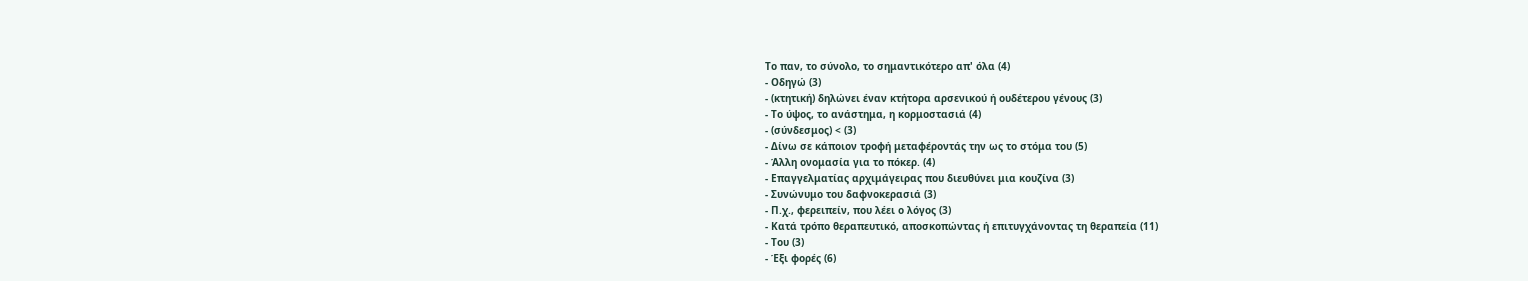Το παν, το σύνολο, το σημαντικότερο απ' όλα (4)
- Οδηγώ (3)
- (κτητική) δηλώνει έναν κτήτορα αρσενικού ή ουδέτερου γένους (3)
- Το ύψος, το ανάστημα, η κορμοστασιά (4)
- (σύνδεσμος) < (3)
- Δίνω σε κάποιον τροφή μεταφέροντάς την ως το στόμα του (5)
- Άλλη ονομασία για το πόκερ. (4)
- Επαγγελματίας αρχιμάγειρας που διευθύνει μια κουζίνα (3)
- Συνώνυμο του δαφνοκερασιά (3)
- Π.χ., φερειπείν, που λέει ο λόγος (3)
- Κατά τρόπο θεραπευτικό, αποσκοπώντας ή επιτυγχάνοντας τη θεραπεία (11)
- Του (3)
- Έξι φορές (6)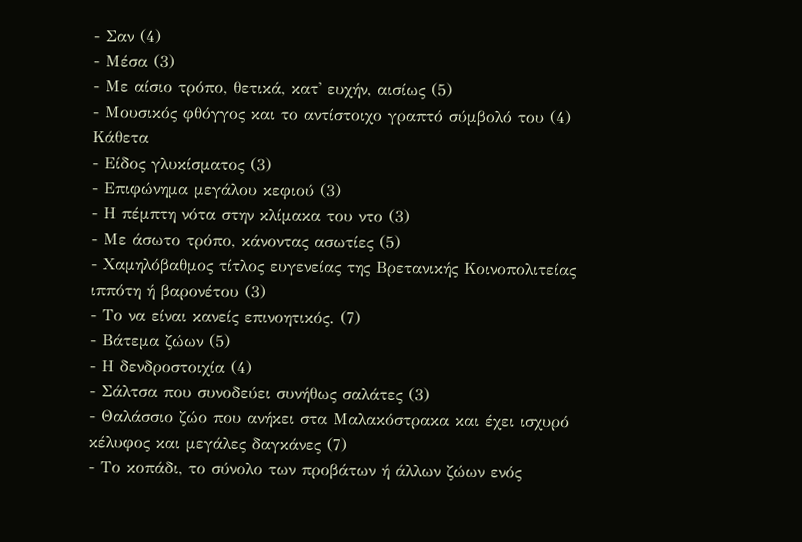- Σαν (4)
- Μέσα (3)
- Με αίσιο τρόπο, θετικά, κατ' ευχήν, αισίως (5)
- Μουσικός φθόγγος και το αντίστοιχο γραπτό σύμβολό του (4)
Κάθετα
- Είδος γλυκίσματος (3)
- Επιφώνημα μεγάλου κεφιού (3)
- Η πέμπτη νότα στην κλίμακα του ντο (3)
- Με άσωτο τρόπο, κάνοντας ασωτίες (5)
- Χαμηλόβαθμος τίτλος ευγενείας της Βρετανικής Κοινοπολιτείας ιππότη ή βαρονέτου (3)
- Το να είναι κανείς επινοητικός. (7)
- Βάτεμα ζώων (5)
- Η δενδροστοιχία (4)
- Σάλτσα που συνοδεύει συνήθως σαλάτες (3)
- Θαλάσσιο ζώο που ανήκει στα Μαλακόστρακα και έχει ισχυρό κέλυφος και μεγάλες δαγκάνες (7)
- Το κοπάδι, το σύνολο των προβάτων ή άλλων ζώων ενός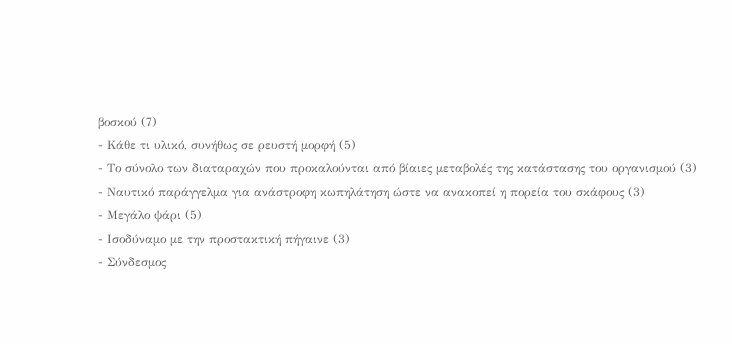βοσκού (7)
- Κάθε τι υλικό, συνήθως σε ρευστή μορφή (5)
- Το σύνολο των διαταραχών που προκαλούνται από βίαιες μεταβολές της κατάστασης του οργανισμού (3)
- Ναυτικό παράγγελμα για ανάστροφη κωπηλάτηση ώστε να ανακοπεί η πορεία του σκάφους (3)
- Μεγάλο ψάρι (5)
- Ισοδύναμο με την προστακτική πήγαινε (3)
- Σύνδεσμος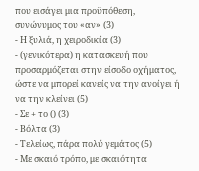που εισάγει μια προϋπόθεση, συνώνυμος του «αν» (3)
- Η ξυλιά, η χειροδικία (3)
- (γενικότερα) η κατασκευή που προσαρμόζεται στην είσοδο οχήματος, ώστε να μπορεί κανείς να την ανοίγει ή να την κλείνει (5)
- Σε + το () (3)
- Βόλτα (3)
- Τελείως, πάρα πολύ γεμάτος (5)
- Με σκαιό τρόπο, με σκαιότητα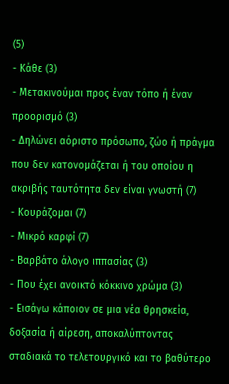(5)
- Κάθε (3)
- Μετακινούμαι προς έναν τόπο ή έναν προορισμό (3)
- Δηλώνει αόριστο πρόσωπο, ζώο ή πράγμα που δεν κατονομάζεται ή του οποίου η ακριβής ταυτότητα δεν είναι γνωστή (7)
- Κουράζομαι (7)
- Μικρό καρφί (7)
- Βαρβάτο άλογο ιππασίας (3)
- Που έχει ανοικτό κόκκινο χρώμα (3)
- Εισάγω κάποιον σε μια νέα θρησκεία, δοξασία ή αίρεση, αποκαλύπτοντας σταδιακά το τελετουργικό και το βαθύτερο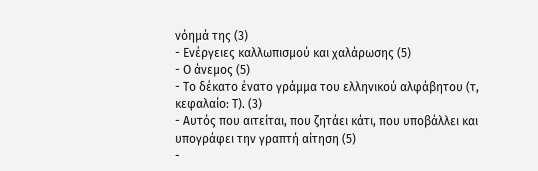νόημά της (3)
- Ενέργειες καλλωπισμού και χαλάρωσης (5)
- Ο άνεμος (5)
- Το δέκατο ένατο γράμμα του ελληνικού αλφάβητου (τ, κεφαλαίο: Τ). (3)
- Αυτός που αιτείται, που ζητάει κάτι, που υποβάλλει και υπογράφει την γραπτή αίτηση (5)
-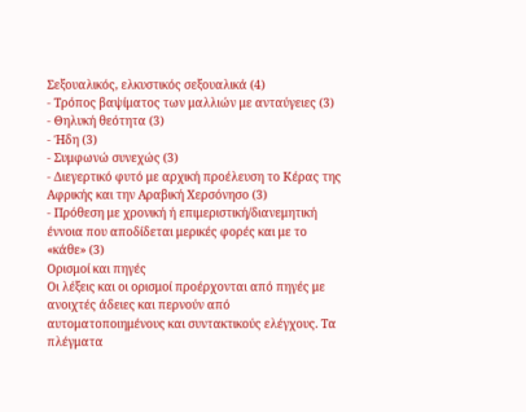Σεξουαλικός, ελκυστικός σεξουαλικά (4)
- Τρόπος βαψίματος των μαλλιών με ανταύγειες (3)
- Θηλυκή θεότητα (3)
- Ήδη (3)
- Συμφωνώ συνεχώς (3)
- Διεγερτικό φυτό με αρχική προέλευση το Κέρας της Αφρικής και την Αραβική Χερσόνησο (3)
- Πρόθεση με χρονική ή επιμεριστική/διανεμητική έννοια που αποδίδεται μερικές φορές και με το «κάθε» (3)
Ορισμοί και πηγές
Οι λέξεις και οι ορισμοί προέρχονται από πηγές με ανοιχτές άδειες και περνούν από αυτοματοποιημένους και συντακτικούς ελέγχους. Τα πλέγματα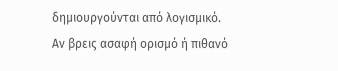δημιουργούνται από λογισμικό.
Αν βρεις ασαφή ορισμό ή πιθανό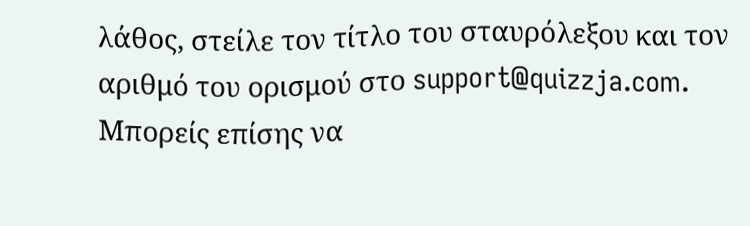λάθος, στείλε τον τίτλο του σταυρόλεξου και τον αριθμό του ορισμού στο support@quizzja.com. Μπορείς επίσης να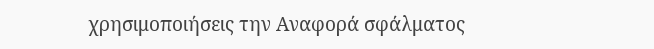χρησιμοποιήσεις την Αναφορά σφάλματος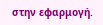στην εφαρμογή.